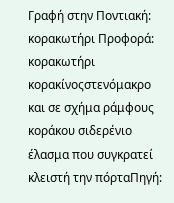Γραφή στην Ποντιακή: κορακωτήρι Προφορά: κορακωτήρι
κορακίνοςστενόμακρο και σε σχήμα ράμφους κοράκου σιδερένιο έλασμα που συγκρατεί κλειστή την πόρταΠηγή: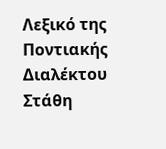Λεξικό της Ποντιακής Διαλέκτου Στάθη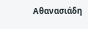Αθανασιάδη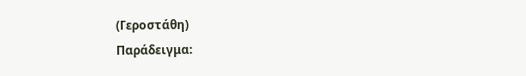(Γεροστάθη)
Παράδειγμα: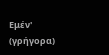Εμέν' (γρήγορα)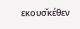εκουσ̌κέθεν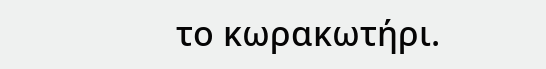το κωρακωτήρι.